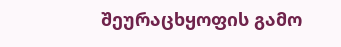შეურაცხყოფის გამო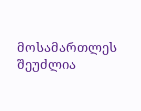მოსამართლეს შეუძლია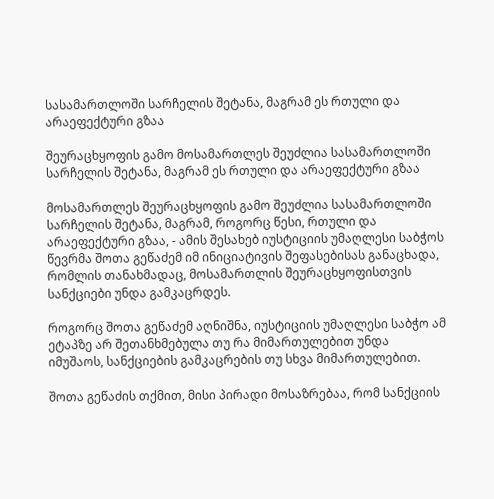სასამართლოში სარჩელის შეტანა, მაგრამ ეს რთული და არაეფექტური გზაა

შეურაცხყოფის გამო მოსამართლეს შეუძლია სასამართლოში სარჩელის შეტანა, მაგრამ ეს რთული და არაეფექტური გზაა

მოსამართლეს შეურაცხყოფის გამო შეუძლია სასამართლოში სარჩელის შეტანა, მაგრამ, როგორც წესი, რთული და არაეფექტური გზაა, - ამის შესახებ იუსტიციის უმაღლესი საბჭოს წევრმა შოთა გეწაძემ იმ ინიციატივის შეფასებისას განაცხადა, რომლის თანახმადაც, მოსამართლის შეურაცხყოფისთვის სანქციები უნდა გამკაცრდეს.

როგორც შოთა გეწაძემ აღნიშნა, იუსტიციის უმაღლესი საბჭო ამ ეტაპზე არ შეთანხმებულა თუ რა მიმართულებით უნდა იმუშაოს, სანქციების გამკაცრების თუ სხვა მიმართულებით.

შოთა გეწაძის თქმით, მისი პირადი მოსაზრებაა, რომ სანქციის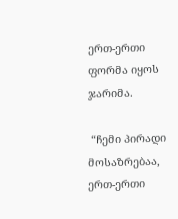ერთ-ერთი ფორმა იყოს ჯარიმა.

 “ჩემი პირადი მოსაზრებაა, ერთ-ერთი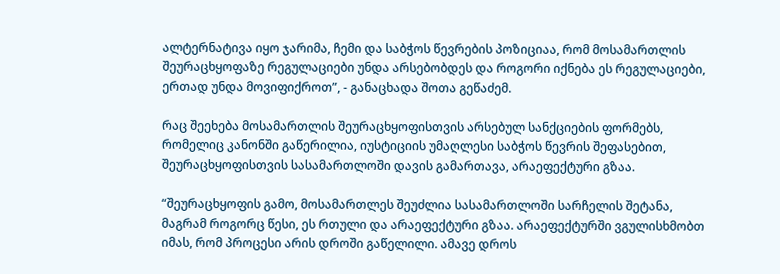ალტერნატივა იყო ჯარიმა, ჩემი და საბჭოს წევრების პოზიციაა, რომ მოსამართლის შეურაცხყოფაზე რეგულაციები უნდა არსებობდეს და როგორი იქნება ეს რეგულაციები, ერთად უნდა მოვიფიქროთ”, - განაცხადა შოთა გეწაძემ.

რაც შეეხება მოსამართლის შეურაცხყოფისთვის არსებულ სანქციების ფორმებს, რომელიც კანონში გაწერილია, იუსტიციის უმაღლესი საბჭოს წევრის შეფასებით, შეურაცხყოფისთვის სასამართლოში დავის გამართავა, არაეფექტური გზაა.

“შეურაცხყოფის გამო, მოსამართლეს შეუძლია სასამართლოში სარჩელის შეტანა, მაგრამ როგორც წესი, ეს რთული და არაეფექტური გზაა. არაეფექტურში ვგულისხმობთ იმას, რომ პროცესი არის დროში გაწელილი. ამავე დროს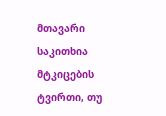მთავარი საკითხია მტკიცების ტვირთი, თუ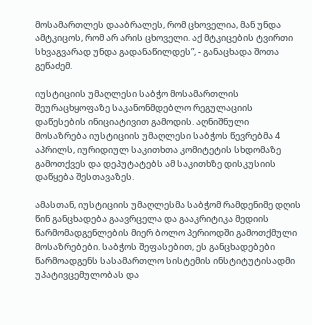მოსამართლეს დააბრალეს, რომ ცხოველია, მან უნდა ამტკიცოს, რომ არ არის ცხოველი. აქ მტკიცების ტვირთი სხვაგვარად უნდა გადანაწილდეს”, - განაცხადა შოთა გეწაძემ.

იუსტიციის უმაღლესი საბჭო მოსამართლის შეურაცხყოფაზე საკანონმდებლო რეგულაციის დაწესების ინიციატივით გამოდის. აღნიშნული მოსაზრება იუსტიციის უმაღლესი საბჭოს წევრებმა 4 აპრილს, იურიდიულ საკითხთა კომიტეტის სხდომაზე გამოთქვეს და დეპუტატებს ამ საკითხზე დისკუსიის დაწყება შესთავაზეს.

ამასთან, იუსტიციის უმაღლესმა საბჭომ რამდენიმე დღის წინ განცხადება გაავრცელა და გააკრიტიკა მედიის წარმომადგენლების მიერ ბოლო პერიოდში გამოთქმული მოსაზრებები. საბჭოს შეფასებით, ეს განცხადებები წარმოადგენს სასამართლო სისტემის ინსტიტუტისადმი უპატივცემულობას და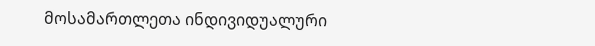მოსამართლეთა ინდივიდუალური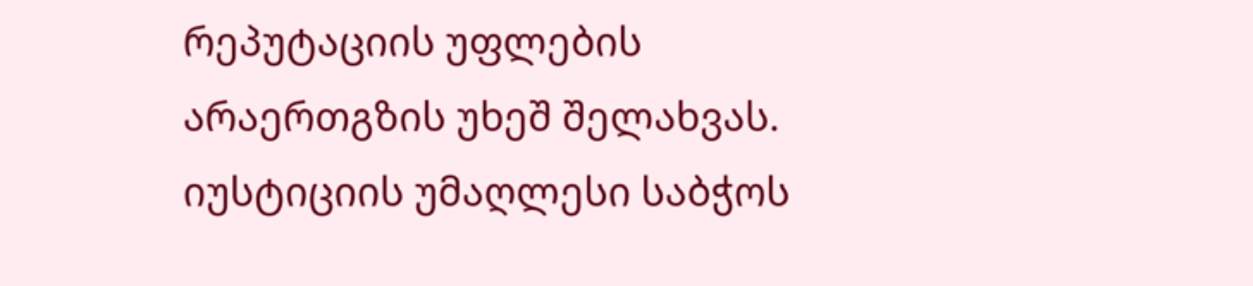რეპუტაციის უფლების არაერთგზის უხეშ შელახვას. იუსტიციის უმაღლესი საბჭოს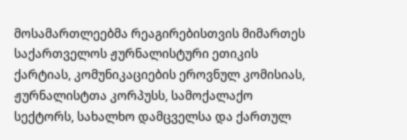მოსამართლეებმა რეაგირებისთვის მიმართეს საქართველოს ჟურნალისტური ეთიკის ქარტიას, კომუნიკაციების ეროვნულ კომისიას, ჟურნალისტთა კორპუსს, სამოქალაქო სექტორს, სახალხო დამცველსა და ქართულ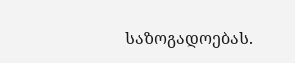საზოგადოებას.